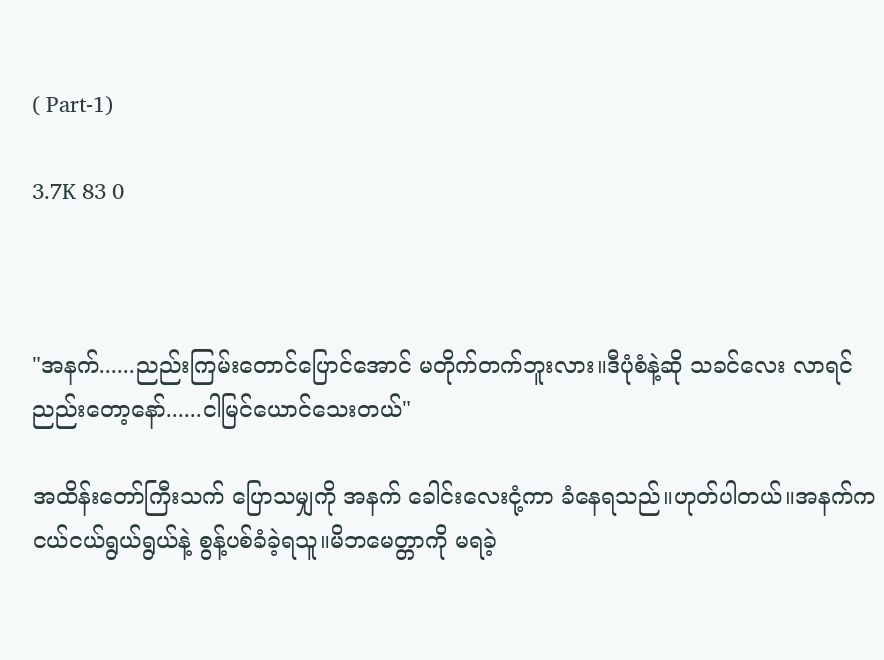( Part-1)

3.7K 83 0



"အနက်......ညည်းကြမ်းတောင်ပြောင်အောင် မတိုက်တက်ဘူးလား။ဒီပုံစံနဲ့ဆို သခင်လေး လာရင် ညည်းတော့နော်......ငါမြင်ယောင်သေးတယ်"

အထိန်းတော်ကြီးသက် ပြောသမျှကို အနက် ခေါင်းလေးငုံ့ကာ ခံနေရသည်။ဟုတ်ပါတယ်။အနက်က ငယ်ငယ်ရွယ်ရွယ်နဲ့ စွန့်ပစ်ခံခဲ့ရသူ။မိဘမေတ္တာကို မရခဲ့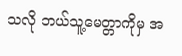သလို ဘယ်သူ့မေတ္တာကိုမှ အ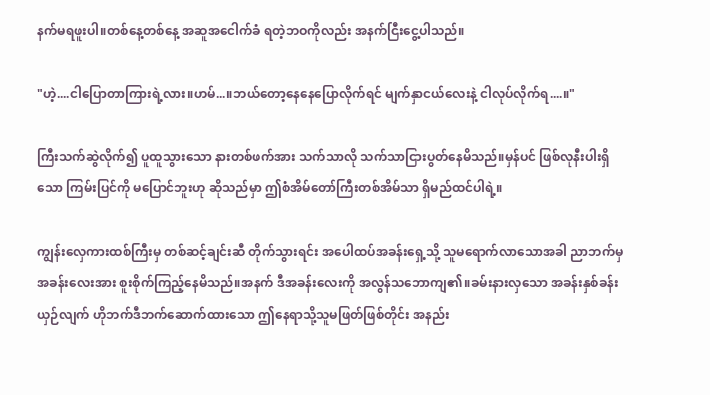နက်မရဖူးပါ။တစ်နေ့တစ်နေ့ အဆူအငေါက်ခံ ရတဲ့ဘဝကိုလည်း အနက်ငြီးငွေ့ပါသည်။

"ဟဲ့....ငါပြောတာကြားရဲ့လား။ဟမ်...။ဘယ်တော့နေနေပြောလိုက်ရင် မျက်နှာငယ်လေးနဲ့ ငါလုပ်လိုက်ရ....။"

ကြီးသက်ဆွဲလိုက်၍ ပူထူသွားသော နားတစ်ဖက်အား သက်သာလို သက်သာငြားပွတ်နေမိသည်။မှန်ပင် ဖြစ်လုနီးပါးရှိသော ကြမ်းပြင်ကို မပြောင်ဘူးဟု ဆိုသည်မှာ ဤစံအိမ်တော်ကြီးတစ်အိမ်သာ ရှိမည်ထင်ပါရဲ့။

ကျွန်းလှေကားထစ်ကြီးမှ တစ်ဆင့်ချင်းဆီ တိုက်သွားရင်း အပေါထပ်အခန်းရှေ့သို့ သူမရောက်လာသောအခါ ညာဘက်မှအခန်းလေးအား စူးစိုက်ကြည့်နေမိသည်။အနက် ဒီအခန်းလေးကို အလွန်သဘောကျ၏။ခမ်းနားလှသော အခန်းနှစ်ခန်းယှဉ်လျက် ဟိုဘက်ဒီဘက်ဆောက်ထားသော ဤနေရာသို့သူမဖြတ်ဖြစ်တိုင်း အနည်း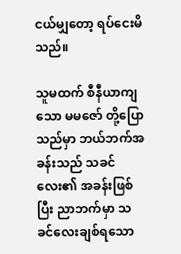ငယ်မျှတော့ ရပ်ငေးမိသည်။

သူမထက် စီနီယာကျသော မမဇော် တို့ပြောသည်မှာ ဘယ်ဘက်အခန်းသည် သခင်လေး၏ အခန်းဖြစ်ပြီး ညာဘက်မှာ သခင်လေးချစ်ရသော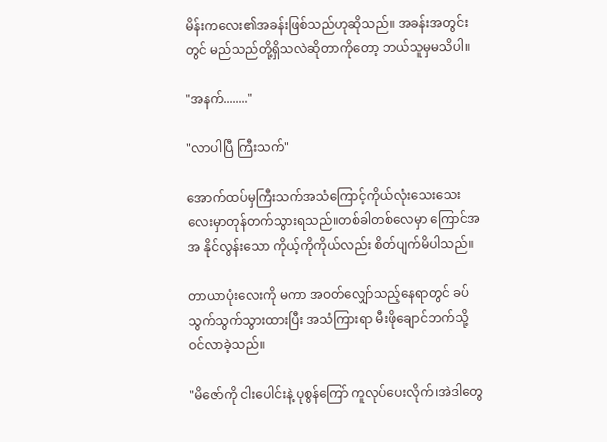မိန်းကလေး၏အခန်းဖြစ်သည်ဟုဆိုသည်။ အခန်းအတွင်းတွင် မည်သည်တို့ရှိသလဲဆိုတာကိုတော့ ဘယ်သူမှမသိပါ။

"အနက်........"

"လာပါပြီ ကြီးသက်"

အောက်ထပ်မှကြီးသက်အသံကြောင့်ကိုယ်လုံးသေးသေးလေးမှာတုန်တက်သွားရသည်။တစ်ခါတစ်လေမှာ ကြောင်အ အ နိုင်လွန်းသော ကိုယ့်ကိုကိုယ်လည်း စိတ်ပျက်မိပါသည်။

တာယာပုံးလေးကို မကာ အဝတ်လျှော်သည့်နေရာတွင် ခပ်သွက်သွက်သွားထားပြီး အသံကြားရာ မီးဖိုချောင်ဘက်သို့ ဝင်လာခဲ့သည်။

"မိဇော်ကို ငါးပေါင်းနဲ့ ပုစွန်ကြော် ကူလုပ်ပေးလိုက်၊အဲဒါတွေ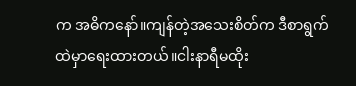က အဓိကနော်။ကျန်တဲ့အသေးစိတ်က ဒီစာရွက်ထဲမှာရေးထားတယ်။ငါးနာရီမထိုး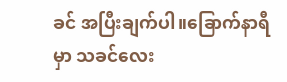ခင် အပြီးချက်ပါ။ခြောက်နာရီမှာ သခင်လေး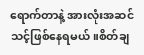ရောက်တာနဲ့ အားလုံးအဆင်သင့်ဖြစ်နေရမယ်။စိတ်ချ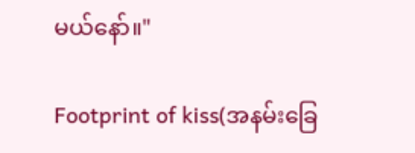မယ်နော်။"

Footprint of kiss(အနမ်းခြေ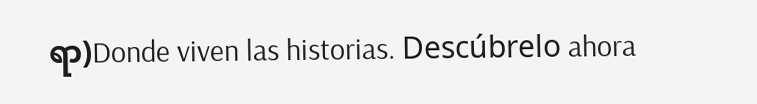ရာ)Donde viven las historias. Descúbrelo ahora